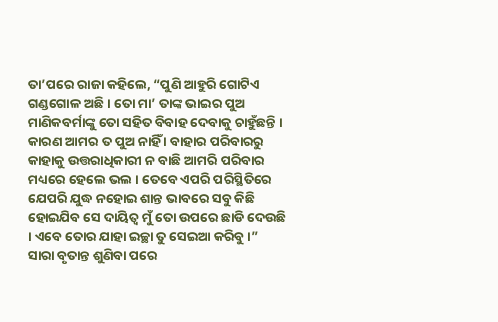ତା’ପରେ ରାଜା କହିଲେ, “ପୁଣି ଆହୁରି ଗୋଟିଏ ଗଣ୍ଡଗୋଳ ଅଛି । ତୋ ମା’ ତାଙ୍କ ଭାଇର ପୁଅ ମାଣିକବର୍ମାଙ୍କୁ ତୋ ସହିତ ବିବାହ ଦେବାକୁ ଚାହୁଁଛନ୍ତି । କାରଣ ଆମର ତ ପୁଅ ନାହିଁ । ବାହାର ପରିବାରରୁ କାହାକୁ ଉତ୍ତରାଧିକାରୀ ନ ବାଛି ଆମରି ପରିବାର ମଧ୍ୟରେ ହେଲେ ଭଲ । ତେବେ ଏପରି ପରିସ୍ଥିତିରେ ଯେପରି ଯୁଦ୍ଧ ନହୋଇ ଶାନ୍ତ ଭାବରେ ସବୁ କିଛି ହୋଇଯିବ ସେ ଦାୟିତ୍ୱ ମୁଁ ତୋ ଉପରେ ଛାଡି ଦେଉଛି । ଏବେ ତୋର ଯାହା ଇଚ୍ଛା ତୁ ସେଇଆ କରିବୁ ।”
ସାରା ବୃତାନ୍ତ ଶୁଣିବା ପରେ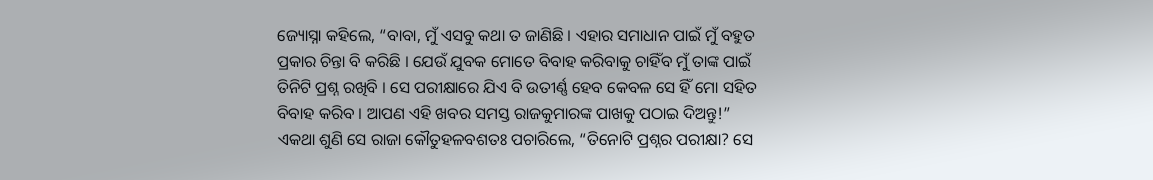ଜ୍ୟୋସ୍ନା କହିଲେ, “ବାବା, ମୁଁ ଏସବୁ କଥା ତ ଜାଣିଛି । ଏହାର ସମାଧାନ ପାଇଁ ମୁଁ ବହୁତ ପ୍ରକାର ଚିନ୍ତା ବି କରିଛି । ଯେଉଁ ଯୁବକ ମୋତେ ବିବାହ କରିବାକୁ ଚାହିଁବ ମୁଁ ତାଙ୍କ ପାଇଁ ତିନିଟି ପ୍ରଶ୍ନ ରଖିବି । ସେ ପରୀକ୍ଷାରେ ଯିଏ ବି ଉତୀର୍ଣ୍ଣ ହେବ କେବଳ ସେ ହିଁ ମୋ ସହିତ ବିବାହ କରିବ । ଆପଣ ଏହି ଖବର ସମସ୍ତ ରାଜକୁମାରଙ୍କ ପାଖକୁ ପଠାଇ ଦିଅନ୍ତୁ!”
ଏକଥା ଶୁଣି ସେ ରାଜା କୌତୁହଳବଶତଃ ପଚାରିଲେ, “ତିନୋଟି ପ୍ରଶ୍ନର ପରୀକ୍ଷା? ସେ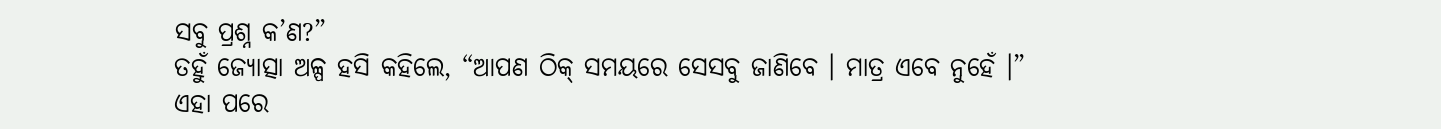ସବୁ ପ୍ରଶ୍ନ କ’ଣ?”
ତହୁଁ ଜ୍ୟୋତ୍ସା ଅଳ୍ପ ହସି କହିଲେ, “ଆପଣ ଠିକ୍ ସମୟରେ ସେସବୁ ଜାଣିବେ । ମାତ୍ର ଏବେ ନୁହେଁ ।”
ଏହା ପରେ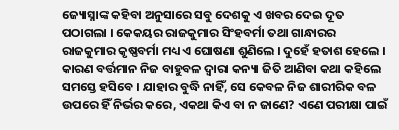ଜ୍ୟୋସ୍ନାଙ୍କ କହିବା ଅନୁସାରେ ସବୁ ଦେଶକୁ ଏ ଖବର ଦେଇ ଦୂତ ପଠାଗଲା । କେକୟର ରାଜକୁମାର ସିଂହବର୍ମା ତଥା ଗାନ୍ଧାରର ରାଜକୁମାର କୃଷ୍ଣବର୍ମା ମଧ୍ୟ ଏ ଘୋଷଣା ଶୁଣିଲେ । ଦୁହେଁ ହତାଶ ହେଲେ । କାରଣ ବର୍ତ୍ତମାନ ନିଜ ବାହୁବଳ ଦ୍ୱାରା କନ୍ୟା ଜିତି ଆଣିବା କଥା କହିଲେ ସମସ୍ତେ ହସିବେ । ଯାହାର ବୁଦ୍ଧି ନାହିଁ, ସେ କେବଳ ନିଜ ଶାରୀରିକ ବଳ ଉପରେ ହିଁ ନିର୍ଭର କରେ, ଏକଥା କିଏ ବା ନ ଜାଣେ? ଏଣେ ପରୀକ୍ଷା ପାଇଁ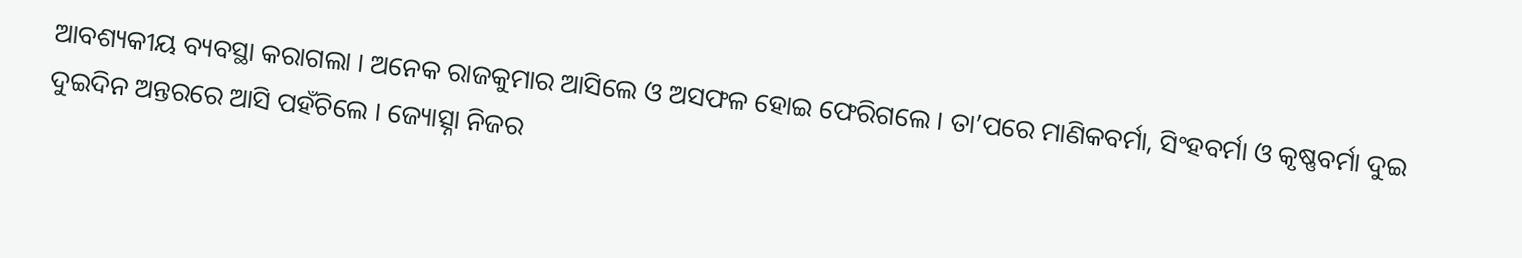ଆବଶ୍ୟକୀୟ ବ୍ୟବସ୍ଥା କରାଗଲା । ଅନେକ ରାଜକୁମାର ଆସିଲେ ଓ ଅସଫଳ ହୋଇ ଫେରିଗଲେ । ତା’ପରେ ମାଣିକବର୍ମା, ସିଂହବର୍ମା ଓ କୃଷ୍ଣବର୍ମା ଦୁଇ ଦୁଇଦିନ ଅନ୍ତରରେ ଆସି ପହଁଚିଲେ । ଜ୍ୟୋତ୍ସ୍ନା ନିଜର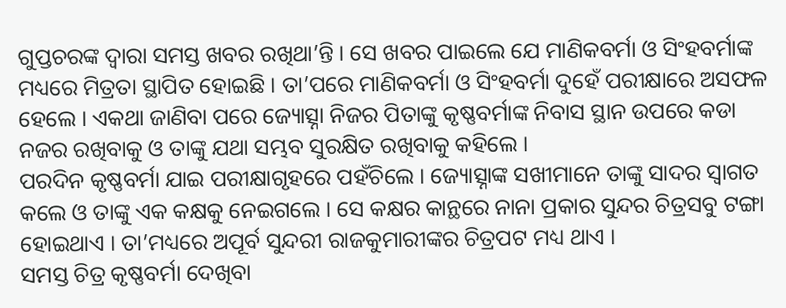ଗୁପ୍ତଚରଙ୍କ ଦ୍ୱାରା ସମସ୍ତ ଖବର ରଖିଥା’ନ୍ତି । ସେ ଖବର ପାଇଲେ ଯେ ମାଣିକବର୍ମା ଓ ସିଂହବର୍ମାଙ୍କ ମଧ୍ୟରେ ମିତ୍ରତା ସ୍ଥାପିତ ହୋଇଛି । ତା’ପରେ ମାଣିକବର୍ମା ଓ ସିଂହବର୍ମା ଦୁହେଁ ପରୀକ୍ଷାରେ ଅସଫଳ ହେଲେ । ଏକଥା ଜାଣିବା ପରେ ଜ୍ୟୋତ୍ସ୍ନା ନିଜର ପିତାଙ୍କୁ କୃଷ୍ଣବର୍ମାଙ୍କ ନିବାସ ସ୍ଥାନ ଉପରେ କଡା ନଜର ରଖିବାକୁ ଓ ତାଙ୍କୁ ଯଥା ସମ୍ଭବ ସୁରକ୍ଷିତ ରଖିବାକୁ କହିଲେ ।
ପରଦିନ କୃଷ୍ଣବର୍ମା ଯାଇ ପରୀକ୍ଷାଗୃହରେ ପହଁଚିଲେ । ଜ୍ୟୋତ୍ସ୍ନାଙ୍କ ସଖୀମାନେ ତାଙ୍କୁ ସାଦର ସ୍ୱାଗତ କଲେ ଓ ତାଙ୍କୁ ଏକ କକ୍ଷକୁ ନେଇଗଲେ । ସେ କକ୍ଷର କାନ୍ଥରେ ନାନା ପ୍ରକାର ସୁନ୍ଦର ଚିତ୍ରସବୁ ଟଙ୍ଗା ହୋଇଥାଏ । ତା’ମଧ୍ୟରେ ଅପୂର୍ବ ସୁନ୍ଦରୀ ରାଜକୁମାରୀଙ୍କର ଚିତ୍ରପଟ ମଧ୍ୟ ଥାଏ ।
ସମସ୍ତ ଚିତ୍ର କୃଷ୍ଣବର୍ମା ଦେଖିବା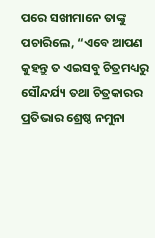ପରେ ସଖୀମାନେ ତାଙ୍କୁ ପଚାରିଲେ, “ଏବେ ଆପଣ କୁହନ୍ତୁ ତ ଏଇସବୁ ଚିତ୍ରମଧ୍ୟରୁ ସୌନ୍ଦର୍ଯ୍ୟ ତଥା ଚିତ୍ରକାରର ପ୍ରତିଭାର ଶ୍ରେଷ୍ଠ ନମୁନା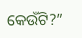କେଉଁଟି?”